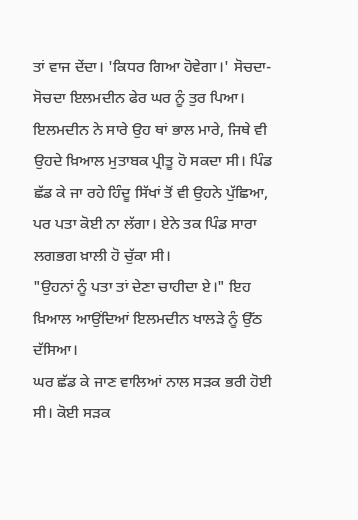ਤਾਂ ਵਾਜ ਦੇਂਦਾ। 'ਕਿਧਰ ਗਿਆ ਹੋਵੇਗਾ।' ਸੋਚਦਾ-ਸੋਚਦਾ ਇਲਮਦੀਨ ਫੇਰ ਘਰ ਨੂੰ ਤੁਰ ਪਿਆ।
ਇਲਮਦੀਨ ਨੇ ਸਾਰੇ ਉਹ ਥਾਂ ਭਾਲ ਮਾਰੇ, ਜਿਥੇ ਵੀ ਉਹਦੇ ਖ਼ਿਆਲ ਮੁਤਾਬਕ ਪ੍ਰੀਤੂ ਹੋ ਸਕਦਾ ਸੀ। ਪਿੰਡ ਛੱਡ ਕੇ ਜਾ ਰਹੇ ਹਿੰਦੂ ਸਿੱਖਾਂ ਤੋਂ ਵੀ ਉਹਨੇ ਪੁੱਛਿਆ, ਪਰ ਪਤਾ ਕੋਈ ਨਾ ਲੱਗਾ। ਏਨੇ ਤਕ ਪਿੰਡ ਸਾਰਾ ਲਗਭਗ ਖ਼ਾਲੀ ਹੋ ਚੁੱਕਾ ਸੀ।
"ਉਹਨਾਂ ਨੂੰ ਪਤਾ ਤਾਂ ਦੇਣਾ ਚਾਹੀਦਾ ਏ।" ਇਹ ਖ਼ਿਆਲ ਆਉਂਦਿਆਂ ਇਲਮਦੀਨ ਖਾਲੜੇ ਨੂੰ ਉੱਠ ਦੱਸਿਆ।
ਘਰ ਛੱਡ ਕੇ ਜਾਣ ਵਾਲਿਆਂ ਨਾਲ ਸੜਕ ਭਰੀ ਹੋਈ ਸੀ। ਕੋਈ ਸੜਕ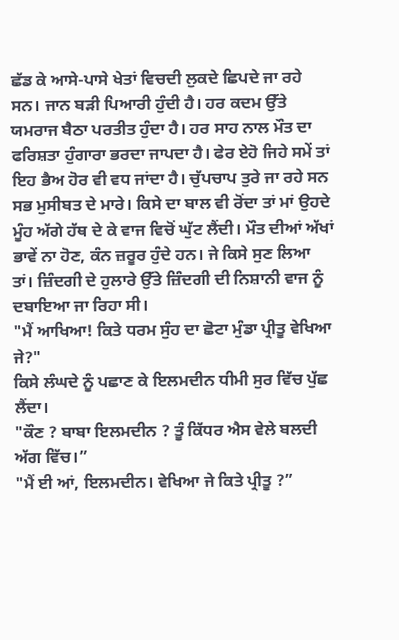ਛੱਡ ਕੇ ਆਸੇ-ਪਾਸੇ ਖੇਤਾਂ ਵਿਚਦੀ ਲੁਕਦੇ ਛਿਪਦੇ ਜਾ ਰਹੇ ਸਨ। ਜਾਨ ਬੜੀ ਪਿਆਰੀ ਹੁੰਦੀ ਹੈ। ਹਰ ਕਦਮ ਉੱਤੇ ਯਮਰਾਜ ਬੈਠਾ ਪਰਤੀਤ ਹੁੰਦਾ ਹੈ। ਹਰ ਸਾਹ ਨਾਲ ਮੌਤ ਦਾ ਫਰਿਸ਼ਤਾ ਹੁੰਗਾਰਾ ਭਰਦਾ ਜਾਪਦਾ ਹੈ। ਫੇਰ ਏਹੋ ਜਿਹੇ ਸਮੇਂ ਤਾਂ ਇਹ ਭੈਅ ਹੋਰ ਵੀ ਵਧ ਜਾਂਦਾ ਹੈ। ਚੁੱਪਚਾਪ ਤੁਰੇ ਜਾ ਰਹੇ ਸਨ ਸਭ ਮੁਸੀਬਤ ਦੇ ਮਾਰੇ। ਕਿਸੇ ਦਾ ਬਾਲ ਵੀ ਰੋਂਦਾ ਤਾਂ ਮਾਂ ਉਹਦੇ ਮੂੰਹ ਅੱਗੇ ਹੱਥ ਦੇ ਕੇ ਵਾਜ ਵਿਚੋਂ ਘੁੱਟ ਲੈਂਦੀ। ਮੌਤ ਦੀਆਂ ਅੱਖਾਂ ਭਾਵੇਂ ਨਾ ਹੋਣ, ਕੰਨ ਜ਼ਰੂਰ ਹੁੰਦੇ ਹਨ। ਜੇ ਕਿਸੇ ਸੁਣ ਲਿਆ ਤਾਂ। ਜ਼ਿੰਦਗੀ ਦੇ ਹੁਲਾਰੇ ਉੱਤੇ ਜ਼ਿੰਦਗੀ ਦੀ ਨਿਸ਼ਾਨੀ ਵਾਜ ਨੂੰ ਦਬਾਇਆ ਜਾ ਰਿਹਾ ਸੀ।
"ਮੈਂ ਆਖਿਆ! ਕਿਤੇ ਧਰਮ ਸੁੰਹ ਦਾ ਛੋਟਾ ਮੁੰਡਾ ਪ੍ਰੀਤੂ ਵੇਖਿਆ ਜੇ?"
ਕਿਸੇ ਲੰਘਦੇ ਨੂੰ ਪਛਾਣ ਕੇ ਇਲਮਦੀਨ ਧੀਮੀ ਸੁਰ ਵਿੱਚ ਪੁੱਛ ਲੈਂਦਾ।
"ਕੌਣ ? ਬਾਬਾ ਇਲਮਦੀਨ ? ਤੂੰ ਕਿੱਧਰ ਐਸ ਵੇਲੇ ਬਲਦੀ ਅੱਗ ਵਿੱਚ।”
"ਮੈਂ ਈ ਆਂ, ਇਲਮਦੀਨ। ਵੇਖਿਆ ਜੇ ਕਿਤੇ ਪ੍ਰੀਤੂ ?”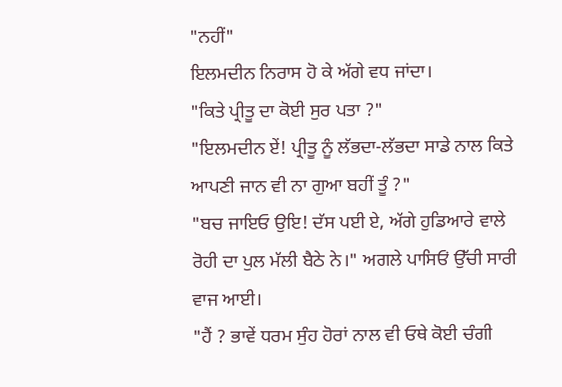"ਨਹੀਂ"
ਇਲਮਦੀਨ ਨਿਰਾਸ ਹੋ ਕੇ ਅੱਗੇ ਵਧ ਜਾਂਦਾ।
"ਕਿਤੇ ਪ੍ਰੀਤੂ ਦਾ ਕੋਈ ਸੁਰ ਪਤਾ ?"
"ਇਲਮਦੀਨ ਏਂ! ਪ੍ਰੀਤੂ ਨੂੰ ਲੱਭਦਾ-ਲੱਭਦਾ ਸਾਡੇ ਨਾਲ ਕਿਤੇ ਆਪਣੀ ਜਾਨ ਵੀ ਨਾ ਗੁਆ ਬਹੀਂ ਤੂੰ ?"
"ਬਚ ਜਾਇਓ ਉਇ! ਦੱਸ ਪਈ ਏ, ਅੱਗੇ ਹੁਡਿਆਰੇ ਵਾਲੇ ਰੋਹੀ ਦਾ ਪੁਲ ਮੱਲੀ ਬੈਠੇ ਨੇ।" ਅਗਲੇ ਪਾਸਿਓਂ ਉੱਚੀ ਸਾਰੀ ਵਾਜ ਆਈ।
"ਹੈਂ ? ਭਾਵੇਂ ਧਰਮ ਸੁੰਹ ਹੋਰਾਂ ਨਾਲ ਵੀ ਓਥੇ ਕੋਈ ਚੰਗੀ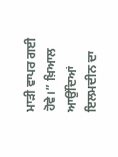ਮਾੜੀ ਵਾਪਰ ਗਈ ਹੋਵੇ।” ਖ਼ਿਆਲ ਆਉਂਦਿਆਂ ਇਲਮਦੀਨ ਦਾ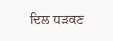ਦਿਲ ਧੜਕਣ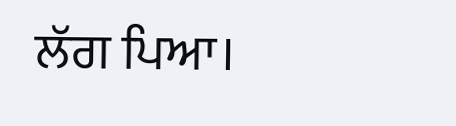ਲੱਗ ਪਿਆ।